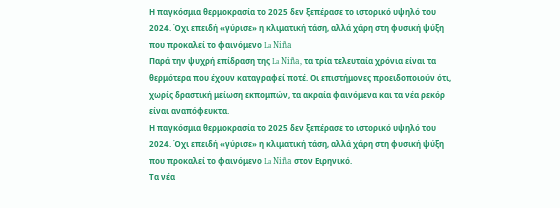Η παγκόσμια θερμοκρασία το 2025 δεν ξεπέρασε το ιστορικό υψηλό του 2024. Όχι επειδή «γύρισε» η κλιματική τάση, αλλά χάρη στη φυσική ψύξη που προκαλεί το φαινόμενο La Niña
Παρά την ψυχρή επίδραση της La Niña, τα τρία τελευταία χρόνια είναι τα θερμότερα που έχουν καταγραφεί ποτέ. Οι επιστήμονες προειδοποιούν ότι, χωρίς δραστική μείωση εκπομπών, τα ακραία φαινόμενα και τα νέα ρεκόρ είναι αναπόφευκτα.
Η παγκόσμια θερμοκρασία το 2025 δεν ξεπέρασε το ιστορικό υψηλό του 2024. Όχι επειδή «γύρισε» η κλιματική τάση, αλλά χάρη στη φυσική ψύξη που προκαλεί το φαινόμενο La Niña στον Ειρηνικό.
Τα νέα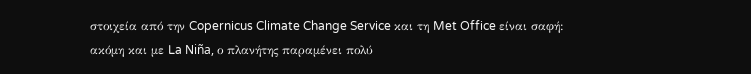στοιχεία από την Copernicus Climate Change Service και τη Met Office είναι σαφή: ακόμη και με La Niña, ο πλανήτης παραμένει πολύ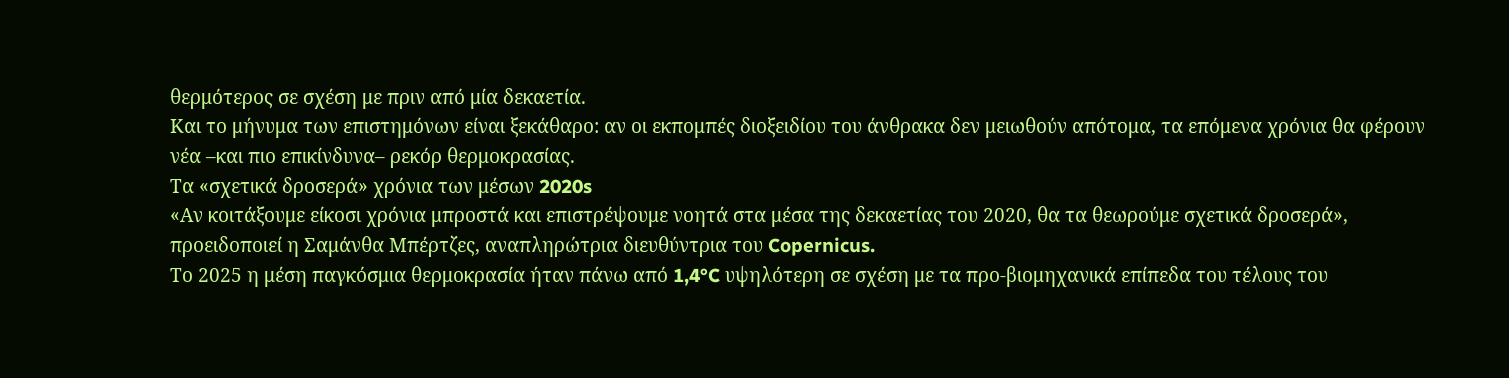θερμότερος σε σχέση με πριν από μία δεκαετία.
Και το μήνυμα των επιστημόνων είναι ξεκάθαρο: αν οι εκπομπές διοξειδίου του άνθρακα δεν μειωθούν απότομα, τα επόμενα χρόνια θα φέρουν νέα –και πιο επικίνδυνα– ρεκόρ θερμοκρασίας.
Τα «σχετικά δροσερά» χρόνια των μέσων 2020s
«Αν κοιτάξουμε είκοσι χρόνια μπροστά και επιστρέψουμε νοητά στα μέσα της δεκαετίας του 2020, θα τα θεωρούμε σχετικά δροσερά», προειδοποιεί η Σαμάνθα Μπέρτζες, αναπληρώτρια διευθύντρια του Copernicus.
Το 2025 η μέση παγκόσμια θερμοκρασία ήταν πάνω από 1,4°C υψηλότερη σε σχέση με τα προ-βιομηχανικά επίπεδα του τέλους του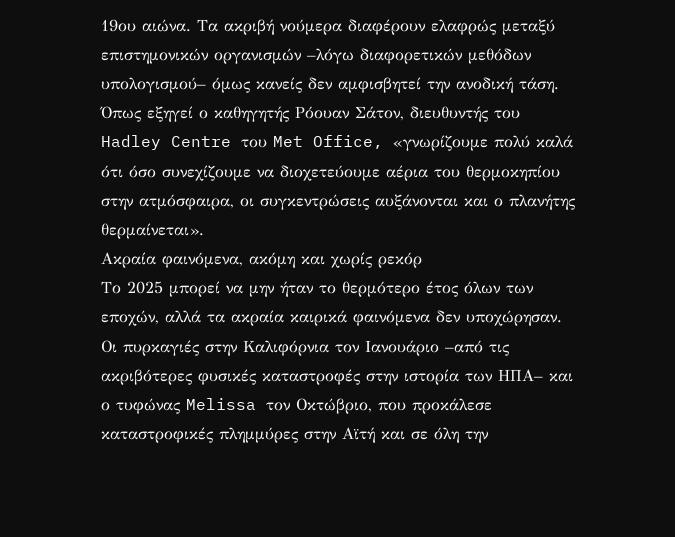19ου αιώνα. Τα ακριβή νούμερα διαφέρουν ελαφρώς μεταξύ επιστημονικών οργανισμών –λόγω διαφορετικών μεθόδων υπολογισμού– όμως κανείς δεν αμφισβητεί την ανοδική τάση.
Όπως εξηγεί ο καθηγητής Ρόουαν Σάτον, διευθυντής του Hadley Centre του Met Office, «γνωρίζουμε πολύ καλά ότι όσο συνεχίζουμε να διοχετεύουμε αέρια του θερμοκηπίου στην ατμόσφαιρα, οι συγκεντρώσεις αυξάνονται και ο πλανήτης θερμαίνεται».
Ακραία φαινόμενα, ακόμη και χωρίς ρεκόρ
Το 2025 μπορεί να μην ήταν το θερμότερο έτος όλων των εποχών, αλλά τα ακραία καιρικά φαινόμενα δεν υποχώρησαν. Οι πυρκαγιές στην Καλιφόρνια τον Ιανουάριο –από τις ακριβότερες φυσικές καταστροφές στην ιστορία των ΗΠΑ– και ο τυφώνας Melissa τον Οκτώβριο, που προκάλεσε καταστροφικές πλημμύρες στην Αϊτή και σε όλη την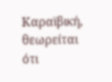Καραϊβική, θεωρείται ότι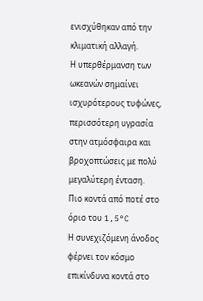ενισχύθηκαν από την κλιματική αλλαγή.
Η υπερθέρμανση των ωκεανών σημαίνει ισχυρότερους τυφώνες, περισσότερη υγρασία στην ατμόσφαιρα και βροχοπτώσεις με πολύ μεγαλύτερη ένταση.
Πιο κοντά από ποτέ στο όριο του 1,5°C
Η συνεχιζόμενη άνοδος φέρνει τον κόσμο επικίνδυνα κοντά στο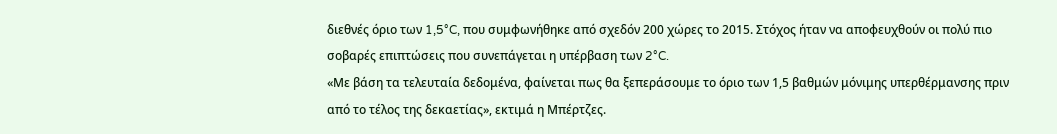διεθνές όριο των 1,5°C, που συμφωνήθηκε από σχεδόν 200 χώρες το 2015. Στόχος ήταν να αποφευχθούν οι πολύ πιο σοβαρές επιπτώσεις που συνεπάγεται η υπέρβαση των 2°C.
«Με βάση τα τελευταία δεδομένα, φαίνεται πως θα ξεπεράσουμε το όριο των 1,5 βαθμών μόνιμης υπερθέρμανσης πριν από το τέλος της δεκαετίας», εκτιμά η Μπέρτζες.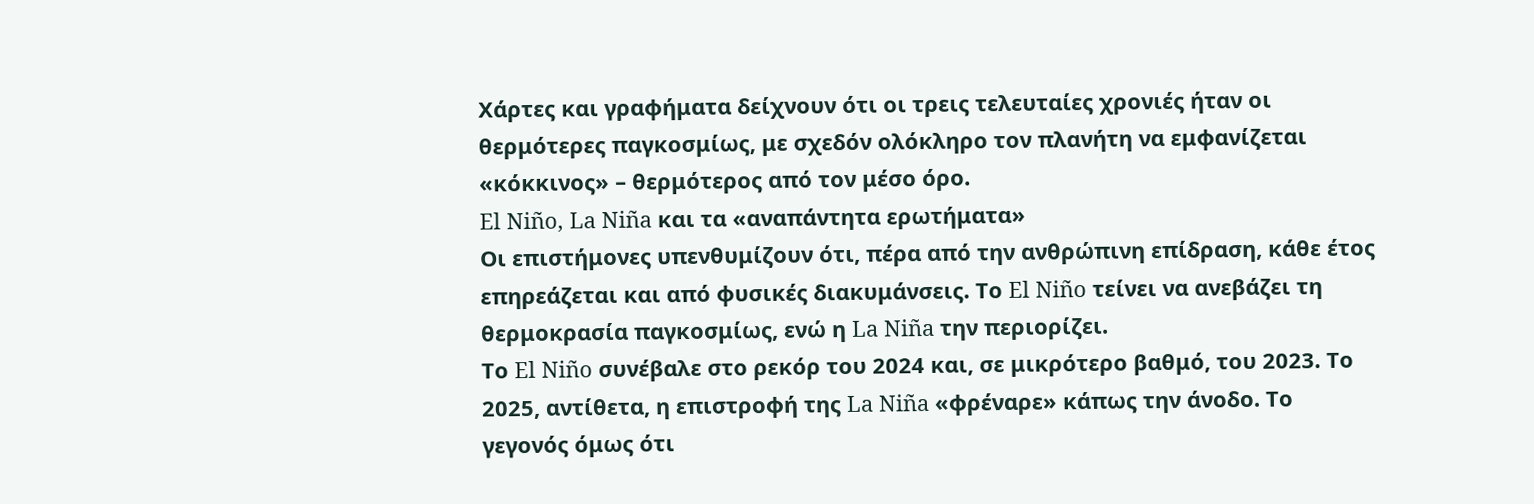Χάρτες και γραφήματα δείχνουν ότι οι τρεις τελευταίες χρονιές ήταν οι θερμότερες παγκοσμίως, με σχεδόν ολόκληρο τον πλανήτη να εμφανίζεται «κόκκινος» – θερμότερος από τον μέσο όρο.
El Niño, La Niña και τα «αναπάντητα ερωτήματα»
Οι επιστήμονες υπενθυμίζουν ότι, πέρα από την ανθρώπινη επίδραση, κάθε έτος επηρεάζεται και από φυσικές διακυμάνσεις. Το El Niño τείνει να ανεβάζει τη θερμοκρασία παγκοσμίως, ενώ η La Niña την περιορίζει.
Το El Niño συνέβαλε στο ρεκόρ του 2024 και, σε μικρότερο βαθμό, του 2023. Το 2025, αντίθετα, η επιστροφή της La Niña «φρέναρε» κάπως την άνοδο. Το γεγονός όμως ότι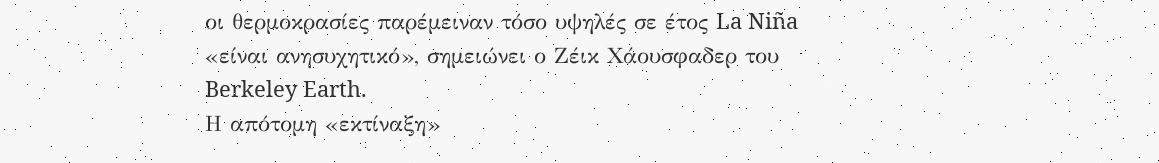οι θερμοκρασίες παρέμειναν τόσο υψηλές σε έτος La Niña «είναι ανησυχητικό», σημειώνει ο Ζέικ Χάουσφαδερ του Berkeley Earth.
Η απότομη «εκτίναξη»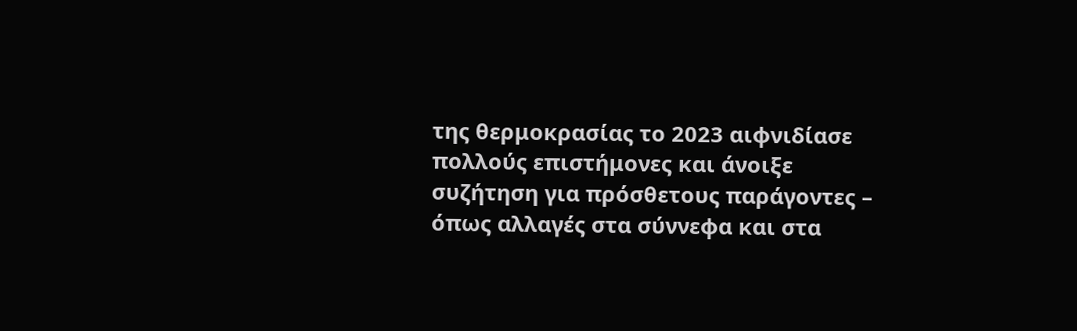της θερμοκρασίας το 2023 αιφνιδίασε πολλούς επιστήμονες και άνοιξε συζήτηση για πρόσθετους παράγοντες – όπως αλλαγές στα σύννεφα και στα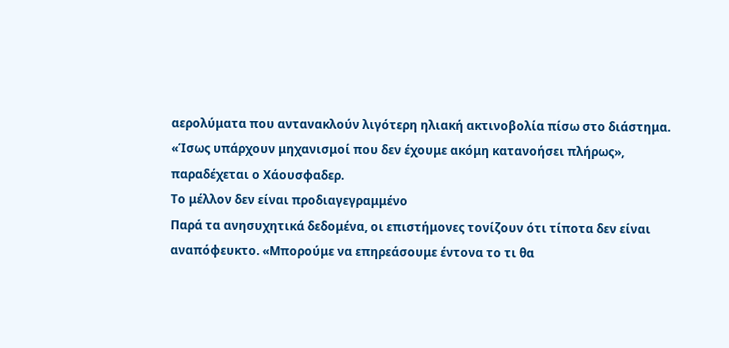αερολύματα που αντανακλούν λιγότερη ηλιακή ακτινοβολία πίσω στο διάστημα.
«Ίσως υπάρχουν μηχανισμοί που δεν έχουμε ακόμη κατανοήσει πλήρως», παραδέχεται ο Χάουσφαδερ.
Το μέλλον δεν είναι προδιαγεγραμμένο
Παρά τα ανησυχητικά δεδομένα, οι επιστήμονες τονίζουν ότι τίποτα δεν είναι αναπόφευκτο. «Μπορούμε να επηρεάσουμε έντονα το τι θα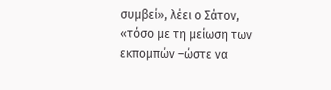συμβεί», λέει ο Σάτον, «τόσο με τη μείωση των εκπομπών –ώστε να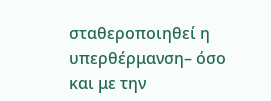σταθεροποιηθεί η υπερθέρμανση– όσο και με την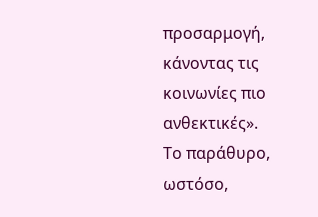προσαρμογή, κάνοντας τις κοινωνίες πιο ανθεκτικές».
Το παράθυρο, ωστόσο,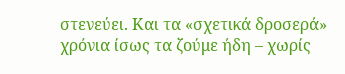στενεύει. Και τα «σχετικά δροσερά» χρόνια ίσως τα ζούμε ήδη – χωρίς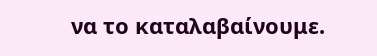να το καταλαβαίνουμε.